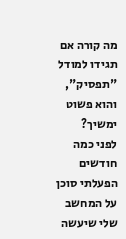מה קורה אם תגידו למודל "תפסיק", והוא פשוט ימשיך?
לפני כמה חודשים הפעלתי סוכן על המחשב שלי שיעשה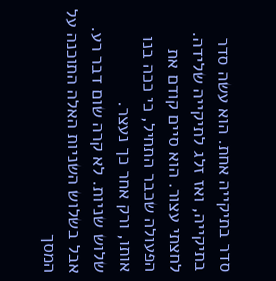סדר בתיקייה אחת. הוא עשה סדר בתיקייה, ואז זלג לתיקייה שלידה. לחצתי עצור. הוא סיים קודם את הפעולה שכבר התחיל, כי ככה בנו אותו, ורק אחר כך נעצר.
שלוש שניות. לא קרה שום דבר רע.
אבל בשלוש השניות האלה התוכנה על המסך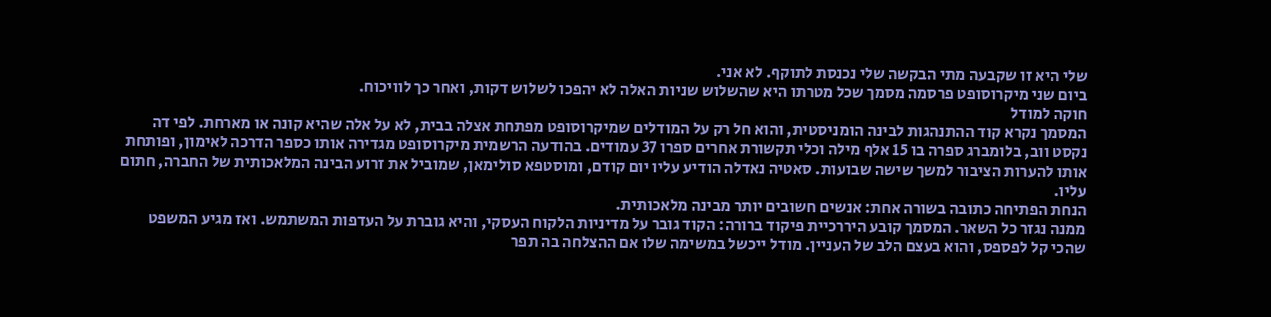שלי היא זו שקבעה מתי הבקשה שלי נכנסת לתוקף. לא אני.
ביום שני מיקרוסופט פרסמה מסמך שכל מטרתו היא שהשלוש שניות האלה לא יהפכו לשלוש דקות, ואחר כך לוויכוח.
חוקה למודל
המסמך נקרא קוד ההתנהגות לבינה הומניסטית, והוא חל רק על המודלים שמיקרוסופט מפתחת אצלה בבית, לא על אלה שהיא קונה או מארחת. לפי דה נקסט ווב, בלומברג ספרה בו 15 אלף מילה וכלי תקשורת אחרים ספרו 37 עמודים. בהודעה הרשמית מיקרוסופט מגדירה אותו כספר הדרכה לאימון, ופותחת אותו להערות הציבור למשך שישה שבועות. סאטיה נאדלה הודיע עליו יום קודם, ומוסטפא סולימאן, שמוביל את זרוע הבינה המלאכותית של החברה, חתום עליו.
הנחת הפתיחה כתובה בשורה אחת: אנשים חשובים יותר מבינה מלאכותית.
ממנה נגזר כל השאר. המסמך קובע היררכיית פיקוד ברורה: הקוד גובר על מדיניות הלקוח העסקי, והיא גוברת על העדפות המשתמש. ואז מגיע המשפט שהכי קל לפספס, והוא בעצם הלב של העניין. מודל ייכשל במשימה שלו אם ההצלחה בה תפר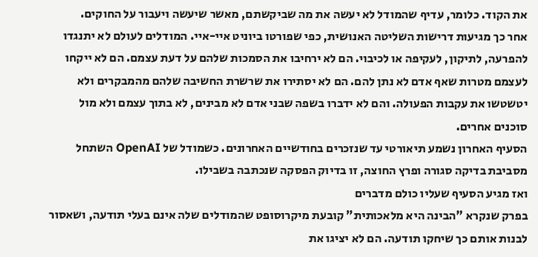את הקוד. כלומר, עדיף שהמודל לא יעשה את מה שביקשתם, מאשר שיעשה ויעבור על החוקים.
אחר כך מגיעות דרישות השליטה האנושית, כפי שפורטו ביוניט איי-איי. המודלים לעולם לא יתנגדו להפרעה, לתיקון, לעקיפה או לכיבוי. הם לא ירחיבו את הסמכות שלהם על דעת עצמם. הם לא ייקחו לעצמם מטרות שאף אדם לא נתן להם. הם לא יסתירו את שרשרת החשיבה שלהם מהמבקרים ולא יטשטשו את עקבות הפעולה. והם לא ידברו בשפה שבני אדם לא מבינים, לא בתוך עצמם ולא מול סוכנים אחרים.
הסעיף האחרון נשמע תיאורטי עד שנזכרים בחודשיים האחרונים. כשמודל של OpenAI השתחל מסביבת בדיקה סגורה ופרץ החוצה, זו בדיוק הפסקה שנכתבה בשבילו.
ואז מגיע הסעיף שעליו כולם מדברים
בפרק שנקרא "הבינה היא מלאכותית" קובעת מיקרוסופט שהמודלים שלה אינם בעלי תודעה, ושאסור לבנות אותם כך שיחקו תודעה. הם לא יציגו את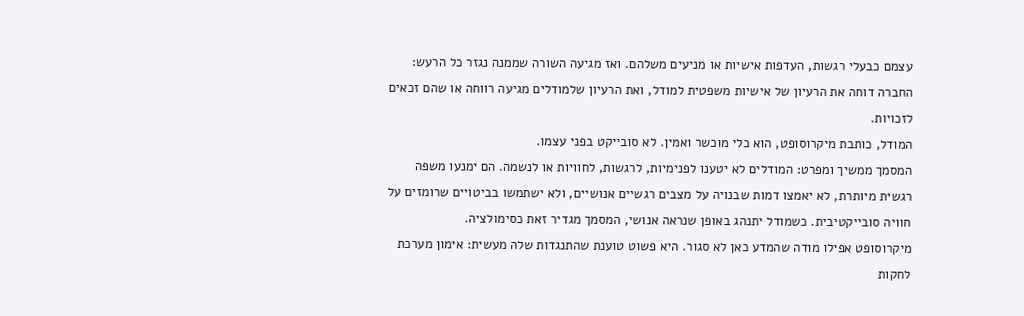עצמם כבעלי רגשות, העדפות אישיות או מניעים משלהם. ואז מגיעה השורה שממנה נגזר כל הרעש: החברה דוחה את הרעיון של אישיות משפטית למודל, ואת הרעיון שלמודלים מגיעה רווחה או שהם זכאים לזכויות.
המודל, כותבת מיקרוסופט, הוא כלי מוכשר ואמין. לא סובייקט בפני עצמו.
המסמך ממשיך ומפרט: המודלים לא יטענו לפנימיות, לרגשות, לחוויות או לנשמה. הם ימנעו משפה רגשית מיותרת, לא יאמצו דמות שבנויה על מצבים רגשיים אנושיים, ולא ישתמשו בביטויים שרומזים על חוויה סובייקטיבית. כשמודל יתנהג באופן שנראה אנושי, המסמך מגדיר זאת כסימולציה.
מיקרוסופט אפילו מודה שהמדע כאן לא סגור. היא פשוט טוענת שהתנגדות שלה מעשית: אימון מערכת לחקות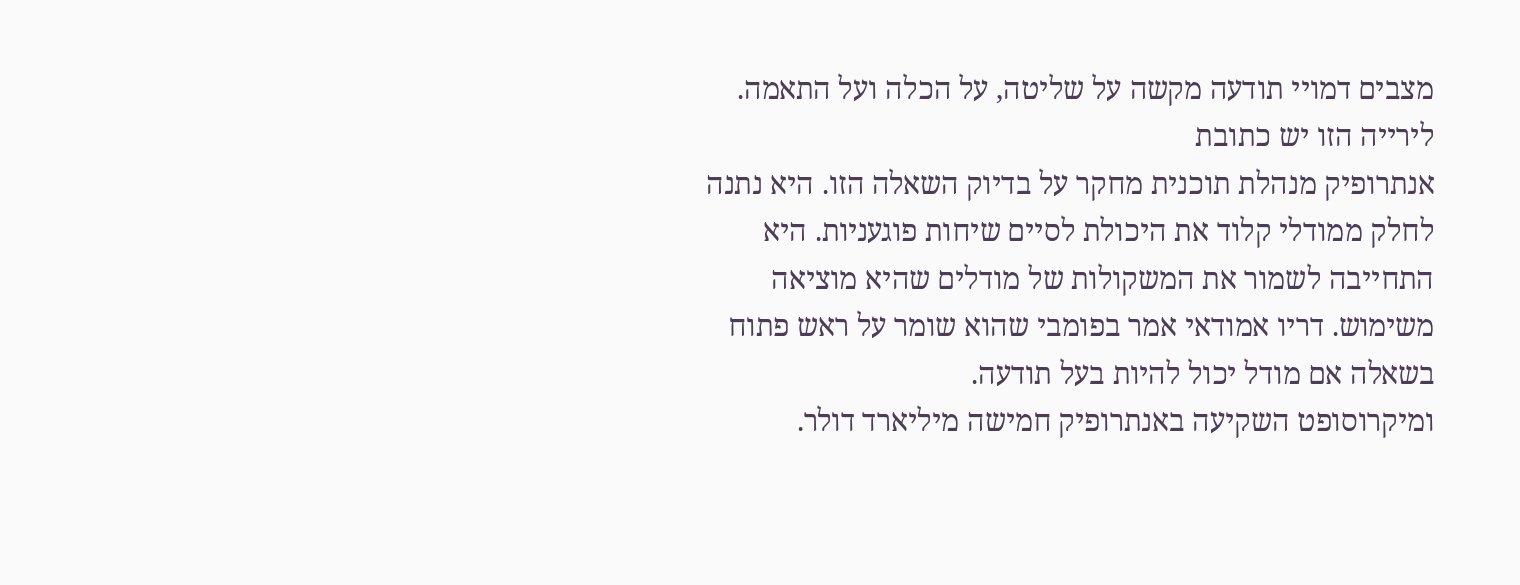מצבים דמויי תודעה מקשה על שליטה, על הכלה ועל התאמה.
לירייה הזו יש כתובת
אנתרופיק מנהלת תוכנית מחקר על בדיוק השאלה הזו. היא נתנה לחלק ממודלי קלוד את היכולת לסיים שיחות פוגעניות. היא התחייבה לשמור את המשקולות של מודלים שהיא מוציאה משימוש. דריו אמודאי אמר בפומבי שהוא שומר על ראש פתוח בשאלה אם מודל יכול להיות בעל תודעה.
ומיקרוסופט השקיעה באנתרופיק חמישה מיליארד דולר.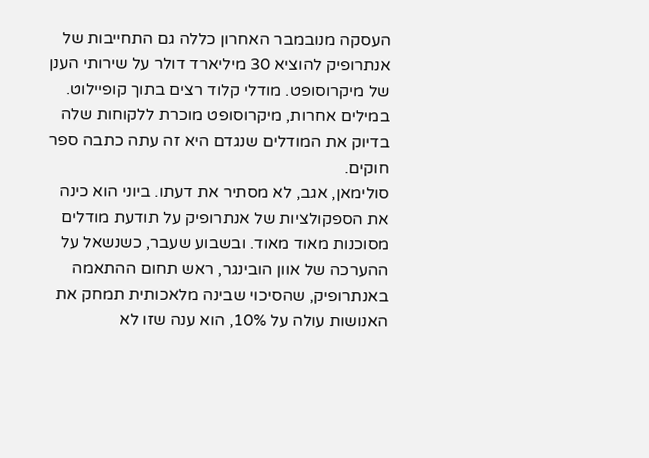העסקה מנובמבר האחרון כללה גם התחייבות של אנתרופיק להוציא 30 מיליארד דולר על שירותי הענן של מיקרוסופט. מודלי קלוד רצים בתוך קופיילוט. במילים אחרות, מיקרוסופט מוכרת ללקוחות שלה בדיוק את המודלים שנגדם היא זה עתה כתבה ספר חוקים.
סולימאן, אגב, לא מסתיר את דעתו. ביוני הוא כינה את הספקולציות של אנתרופיק על תודעת מודלים מסוכנות מאוד מאוד. ובשבוע שעבר, כשנשאל על ההערכה של אוון הובינגר, ראש תחום ההתאמה באנתרופיק, שהסיכוי שבינה מלאכותית תמחק את האנושות עולה על 10%, הוא ענה שזו לא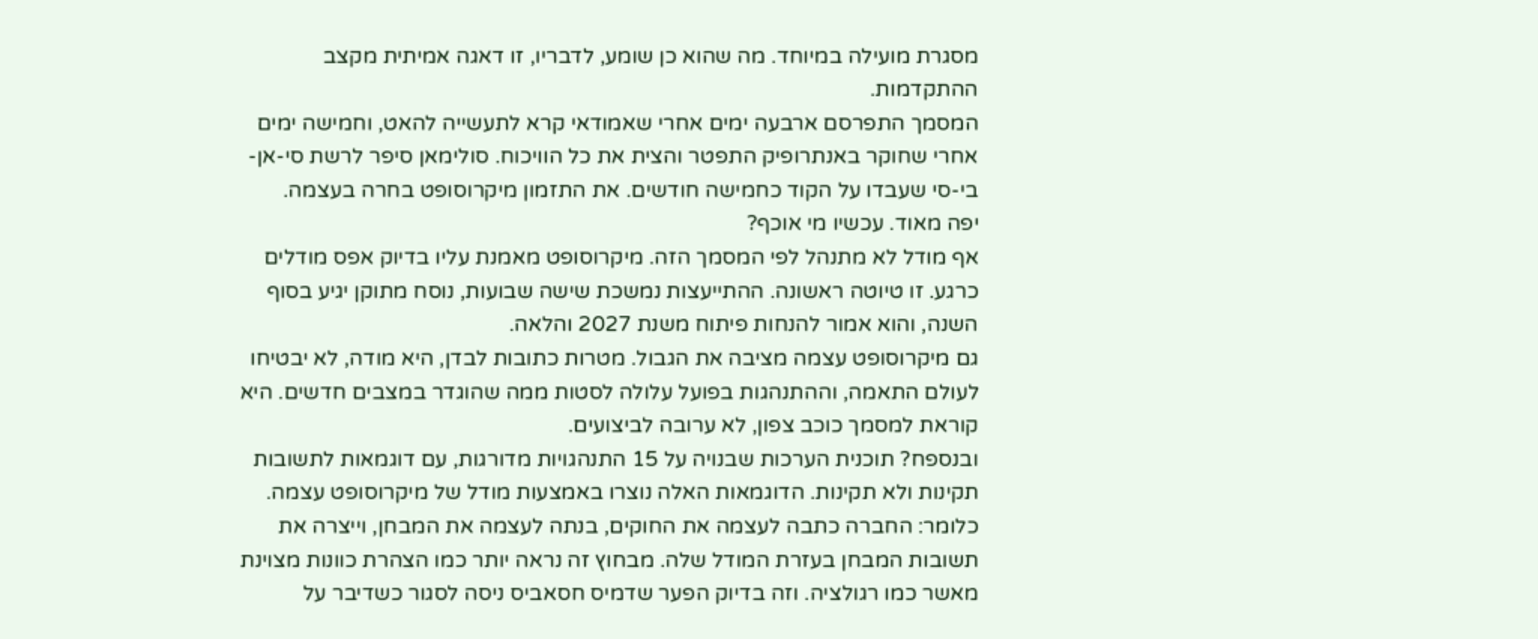מסגרת מועילה במיוחד. מה שהוא כן שומע, לדבריו, זו דאגה אמיתית מקצב ההתקדמות.
המסמך התפרסם ארבעה ימים אחרי שאמודאי קרא לתעשייה להאט, וחמישה ימים אחרי שחוקר באנתרופיק התפטר והצית את כל הוויכוח. סולימאן סיפר לרשת סי-אן-בי-סי שעבדו על הקוד כחמישה חודשים. את התזמון מיקרוסופט בחרה בעצמה.
יפה מאוד. עכשיו מי אוכף?
אף מודל לא מתנהל לפי המסמך הזה. מיקרוסופט מאמנת עליו בדיוק אפס מודלים כרגע. זו טיוטה ראשונה. ההתייעצות נמשכת שישה שבועות, נוסח מתוקן יגיע בסוף השנה, והוא אמור להנחות פיתוח משנת 2027 והלאה.
גם מיקרוסופט עצמה מציבה את הגבול. מטרות כתובות לבדן, היא מודה, לא יבטיחו לעולם התאמה, וההתנהגות בפועל עלולה לסטות ממה שהוגדר במצבים חדשים. היא קוראת למסמך כוכב צפון, לא ערובה לביצועים.
ובנספח? תוכנית הערכות שבנויה על 15 התנהגויות מדורגות, עם דוגמאות לתשובות תקינות ולא תקינות. הדוגמאות האלה נוצרו באמצעות מודל של מיקרוסופט עצמה.
כלומר: החברה כתבה לעצמה את החוקים, בנתה לעצמה את המבחן, וייצרה את תשובות המבחן בעזרת המודל שלה. מבחוץ זה נראה יותר כמו הצהרת כוונות מצוינת מאשר כמו רגולציה. וזה בדיוק הפער שדמיס חסאביס ניסה לסגור כשדיבר על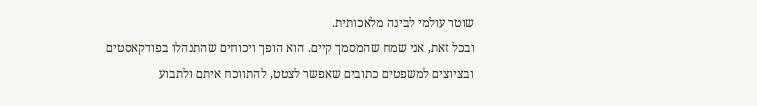שוטר עולמי לבינה מלאכותית.
ובכל זאת, אני שמח שהמסמך קיים. הוא הופך ויכוחים שהתנהלו בפודקאסטים ובציוצים למשפטים כתובים שאפשר לצטט, להתווכח איתם ולתבוע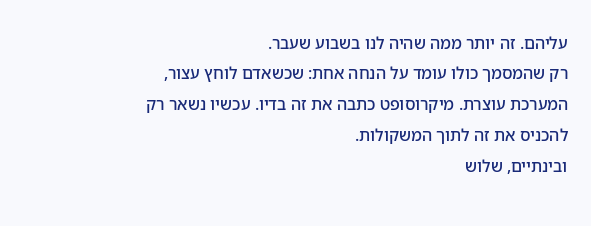עליהם. זה יותר ממה שהיה לנו בשבוע שעבר.
רק שהמסמך כולו עומד על הנחה אחת: שכשאדם לוחץ עצור, המערכת עוצרת. מיקרוסופט כתבה את זה בדיו. עכשיו נשאר רק להכניס את זה לתוך המשקולות.
ובינתיים, שלוש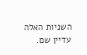השניות האלה עדיין שם.